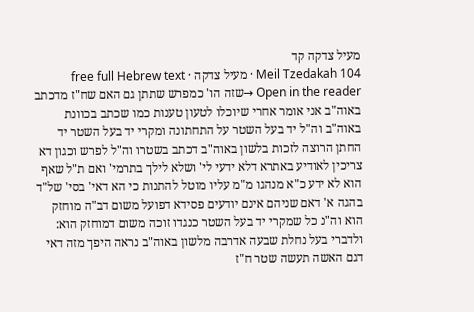מעיל צדקה קד
Meil Tzedakah 104 · מעיל צדקה · free full Hebrew text
Open in the reader →שזה הו' כמפרש שתתן גם האם שח"ז מדכתב באוה"ב אני אומר אחרי שיוכלו לטעון טענות כמו שכתב בכוונת באוה"ב וה"ל יד בעל השטר על התחתונה ומקרי יד בעל השטר יד החתן הרוצה לזכות בלשון באוה"ב דכתב בשטרו וה"ל לפרש וכגון דא צריכין לאודיע באתרא דלא ידעי לי' ושלא לילך בתרמי' ואם ת"ל שאף הוא לא ידע כ"א מנהגו מ"מ עליו מוטל להתנות כי הא דאי' בסי' של"ד בהגה א' דאם שניהם אינם יודעים פסידא דפועל משום דב"ה מוחזק הוא וה"נ כל שמקרי יד בעל השטר כנגדו זוכה משום דמוחזק הוא: ולדברי בעל נחלת שבעה אדרבה מלשון באוה"ב נראה היפך מזה דאי דגם האשה תעשה שטר ח"ז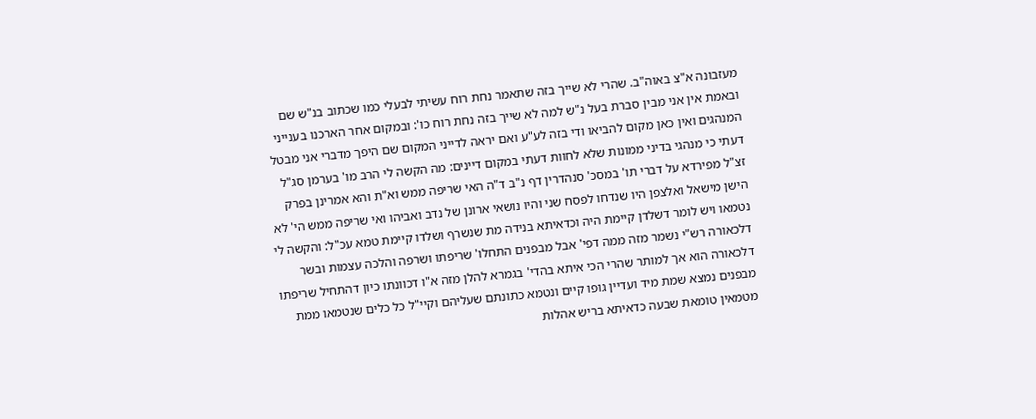מעזבונה א"צ באוה"ב. שהרי לא שייך בזה שתאמר נחת רוח עשיתי לבעלי כמו שכתוב בנ"ש שם ובאמת אין אני מבין סברת בעל נ"ש למה לא שייך בזה נחת רוח כו': ובמקום אחר הארכנו בענייני המנהגים ואין כאן מקום להביאו ודי בזה לע"ע ואם יראה לדייני המקום שם היפך מדברי אני מבטל דעתי כי מנהגי בדיני ממונות שלא לחוות דעתי במקום דיינים: מה הקשה לי הרב מו' בערמן סג"ל זצ"ל מפירדא על דברי תו' במסכ' סנהדרין דף נ"ב ד"ה האי שריפה ממש וא"ת והא אמרינן בפרק הישן מישאל ואלצפן היו שנדחו לפסח שני והיו נושאי ארונן של נדב ואביהו ואי שריפה ממש הי' לא נטמאו ויש לומר דשלדן קיימת היה וכדאיתא בנידה מת שנשרף ושלדו קיימת טמא עכ"ל: והקשה לי דלכאורה רש"י נשמר מזה ממה דפי' אבל מבפנים התחלו' שריפתו ושרפה והלכה עצמות ובשר דלכאורה הוא אך למותר שהרי הכי איתא בהדי' בגמרא להלן מזה א"ו דכוונתו כיון דהתחיל שריפתו מבפנים נמצא שמת מיד ועדיין גופו קיים ונטמא כתונתם שעליהם וקיי"ל כל כלים שנטמאו ממת מטמאין טומאת שבעה כדאיתא בריש אהלות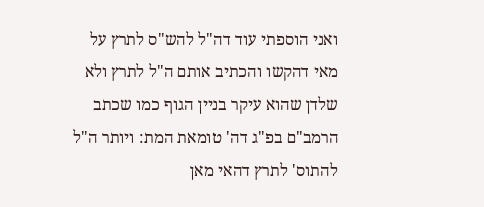ואני הוספתי עוד דה"ל להש"ס לתרץ על מאי דהקשו והכתיב אותם ה"ל לתרץ ולא שלדן שהוא עיקר בניין הגוף כמו שכתב הרמב"ם בפ"ג דה' טומאת המת: ויותר ה"ל להתוס' לתרץ דהאי מאן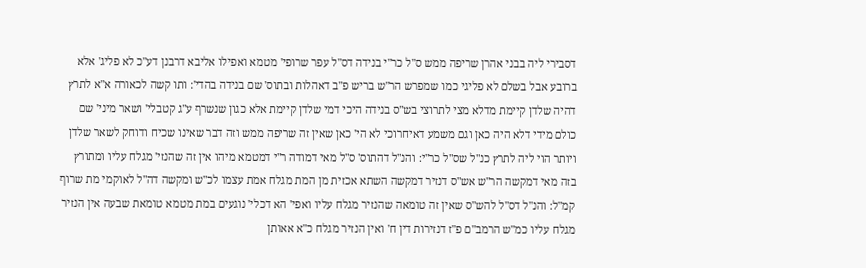דסבירי ליה בבני אהרן שריפה ממש ס"ל כר"י בנידה דס"ל עפר שרופי' מטמא ואפילו אליבא דרבנן דע"כ לא פליג' אלא ברובע אבל בשלם לא פליגי כמו שמפרש הר"ש בריש פ"ב דאהלות ובתוס' שם בנידה בהדי': ותו קשה לכאורה א"א לתרץ דהיה שלדן קיימת מדלא מצי לתרוצי בש"ס בנידה היכי דמי שלדן קיימת אלא כגון שנשרף ע"ג קטבלי' ושאר מיני' שם כולם מידי דלא היה כאן וגם משמע דאיחרוכי לא הי' כאן שאין זה שריפה ממש וזה דבר שאינו שכיח ודוחק לשאר שלדן ויותר הוי ליה לתרץ כנ"ל שס"ל כר"י: והנ"ל דהתוס' ס"ל מאי דמודה ר"י דמטמא מיהו אין זה שהנזי' מגלח עליו ומתורץ בזה מאי דמקשה הר"ש אש"ס דנזיר דמקשה השתא אכזית מן המת מגלח אמת עצמו לכ"ש ומקשה דה"ל לאוקמי מת שרוף קמ"ל: והנ"ל דס"ל להש"ס שאין זה טומאה שהנזיר מגלח עליו ואפי' הא דכלי' נוגעים במת מטמא טומאת שבעה אין הנזיר מגלח עליו כמ"ש הרמב"ם פ"ז דנזירות דין ח' ואין הנזיר מגלח כ"א אאותן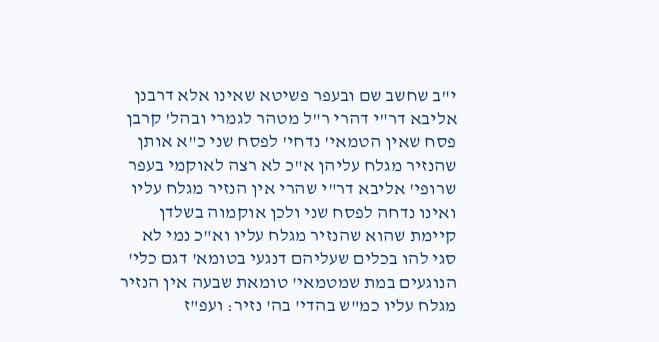י"ב שחשב שם ובעפר פשיטא שאינו אלא דרבנן אליבא דר"י דהרי ר"ל מטהר לגמרי ובהל' קרבן פסח שאין הטמאי' נדחי' לפסח שני כ"א אותן שהנזיר מגלח עליהן א"כ לא רצה לאוקמי בעפר שרופי' אליבא דר"י שהרי אין הנזיר מגלח עליו ואינו נדחה לפסח שני ולכן אוקמוה בשלדן קיימת שהוא שהנזיר מגלח עליו וא"כ נמי לא סגי להו בכלים שעליהם דנגעי בטומא' דגם כלי' הנוגעים במת שמטמאי' טומאת שבעה אין הנזיר מגלח עליו כמ"ש בהדי' בה' נזיר: ועפ"ז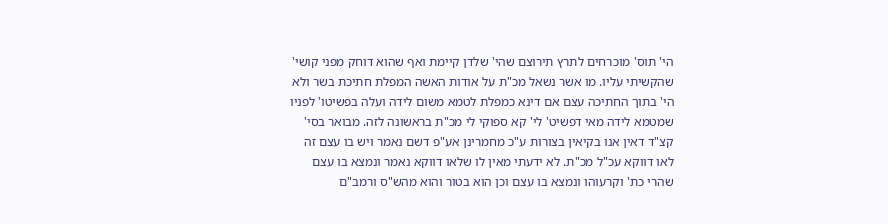הי' תוס' מוכרחים לתרץ תירוצם שהי' שלדן קיימת ואף שהוא דוחק מפני קושי' שהקשיתי עליו. מו אשר נשאל מכ"ת על אודות האשה המפלת חתיכת בשר ולא הי' בתוך החתיכה עצם אם דינא כמפלת לטמא משום לידה ועלה בפשיטו' לפניו שמטמא לידה מאי דפשיט' לי' קא ספוקי לי מכ"ת בראשונה לזה. מבואר בסי' קצ"ד דאין אנו בקיאין בצורות ע"כ מחמרינן אע"פ דשם נאמר ויש בו עצם זה לאו דווקא עכ"ל מכ"ת. לא ידעתי מאין לו שלאו דווקא נאמר ונמצא בו עצם שהרי כת' וקרעוהו ונמצא בו עצם וכן הוא בטור והוא מהש"ס ורמב"ם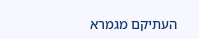העתיקם מגמרא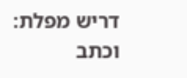דריש מפלת: וכתב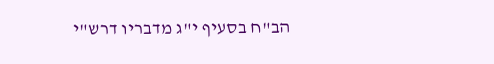הב"ח בסעיף י"ג מדבריו דרש"י